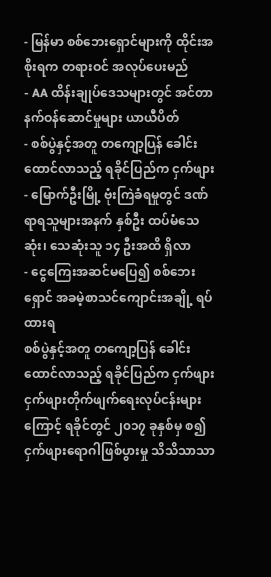- မြန်မာ စစ်ဘေးရှောင်များကို ထိုင်းအစိုးရက တရားဝင် အလုပ်ပေးမည်
- AA ထိန်းချုပ်ဒေသများတွင် အင်တာနက်ဝန်ဆောင်မှုများ ယာယီပိတ်
- စစ်ပွဲနှင့်အတူ တကျော့ပြန် ခေါင်းထောင်လာသည့် ရခိုင်ပြည်က ငှက်ဖျား
- မြောက်ဦးမြို့ ဗုံးကြဲခံရမှုတွင် ဒဏ်ရာရသူများအနက် နှစ်ဦး ထပ်မံသေဆုံး၊ သေဆုံးသူ ၁၄ ဦးအထိ ရှိလာ
- ငွေကြေးအဆင်မပြေ၍ စစ်ဘေးရှောင် အခမဲ့စာသင်ကျောင်းအချို့ ရပ်ထားရ
စစ်ပွဲနှင့်အတူ တကျော့ပြန် ခေါင်းထောင်လာသည့် ရခိုင်ပြည်က ငှက်ဖျား
ငှက်ဖျားတိုက်ဖျက်ရေးလုပ်ငန်းများကြောင့် ရခိုင်တွင် ၂၀၁၇ ခုနှစ်မှ စ၍ ငှက်ဖျားရောဂါဖြစ်ပွားမှု သိသိသာသာ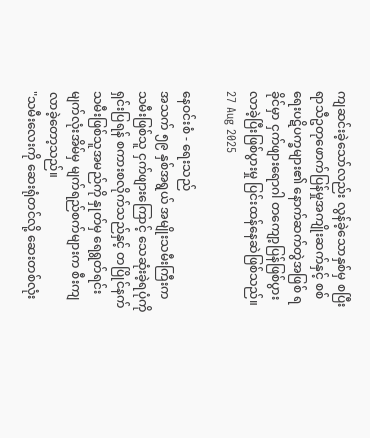ကျဆင်းခဲ့သော်လည်း လွန်ခဲ့သောနှစ်မှ စပြီး ရာသီဥတုဖောက်ပြန်မှုအကျိုးဆက်နှင့် စစ်ရေးပဋိပက္ခများ၏ နောက်ဆက်တွဲအဖြစ် ရခိုင်မှာ ငှက်ဖျားရောဂါ တကျော့ပြန်ဖြစ်ပွားလာခဲ့ပြီးဖြစ်ပွားမှု ပြင်းထန်နေဆဲဖြစ်သည်။
27 Aug 2025

နေဝင်းစံ - ရေးသည်
အသက် ၅၉ နှစ်အရွယ် အမျိုးသမီးကြီးက သမီးဖြစ်သူ ငှက်ဖျားကြောင့် သေဆုံးခဲ့ရပုံကို ရှင်းပြရန် စကားစလိုက်သည်နှင့် တပြိုင်နက် သမီးဖြစ်သူအမည်ကို နှုတ်မှ ရေရွတ်ရင်း မျက်လုံးအိမ်မှ မျက်ရည်စက်များက စီးကျလာခဲ့တော့သည်။
"သမီးလေးကို ဆေးရုံတင်လို့ ဆေးတစ်လုံး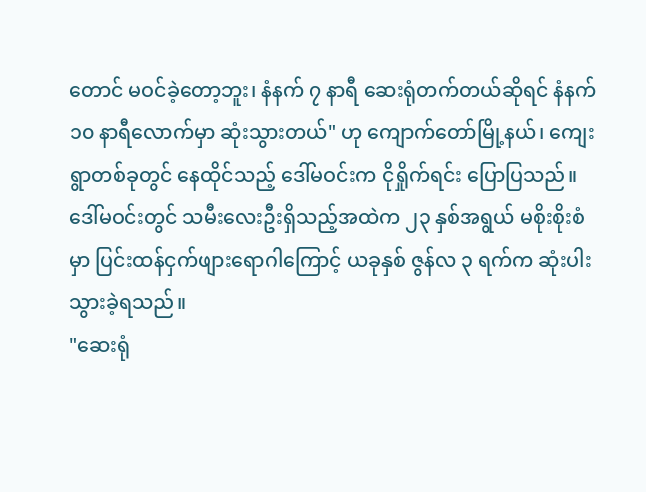တောင် မဝင်ခဲ့တော့ဘူး၊ နံနက် ၇ နာရီ ဆေးရုံတက်တယ်ဆိုရင် နံနက် ၁၀ နာရီလောက်မှာ ဆုံးသွားတယ်" ဟု ကျောက်တော်မြို့နယ်၊ ကျေးရွာတစ်ခုတွင် နေထိုင်သည့် ဒေါ်မဝင်းက ငိုရှိုက်ရင်း ပြောပြသည်။
ဒေါ်မဝင်းတွင် သမီးလေးဦးရှိသည့်အထဲက ၂၃ နှစ်အရွယ် မစိုးစိုးစံမှာ ပြင်းထန်ငှက်ဖျားရောဂါကြောင့် ယခုနှစ် ဇွန်လ ၃ ရက်က ဆုံးပါးသွားခဲ့ရသည်။
"ဆေးရုံ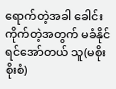ရောက်တဲ့အခါ ခေါင်းကိုက်တဲ့အတွက် မခံနိုင်ရင်အော်တယ် သူ(မစိုးစိုးစံ)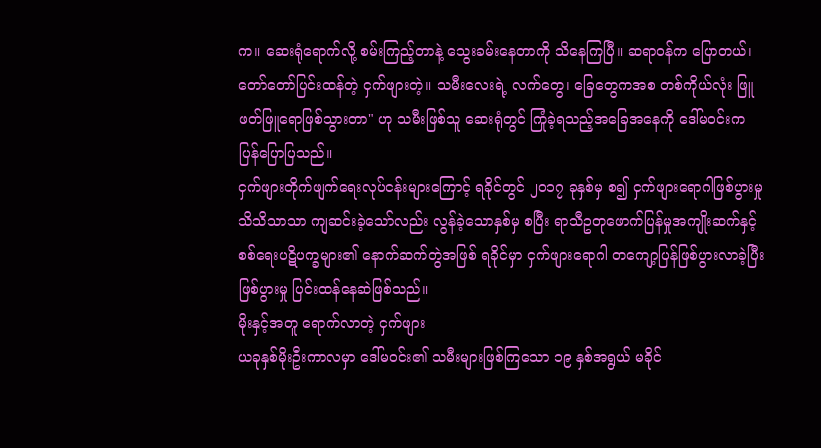က။ ဆေးရုံရောက်လို့ စမ်းကြည့်တာနဲ့ သွေးခမ်းနေတာကို သိနေကြပြီ။ ဆရာဝန်က ပြောတယ်၊ တော်တော်ပြင်းထန်တဲ့ ငှက်ဖျားတဲ့။ သမီးလေးရဲ့ လက်တွေ၊ ခြေတွေကအစ တစ်ကိုယ်လုံး ဖြူဖတ်ဖြူရောဖြစ်သွားတာ" ဟု သမီးဖြစ်သူ ဆေးရုံတွင် ကြုံခဲ့ရသည့်အခြေအနေကို ဒေါ်မဝင်းက ပြန်ပြောပြသည်။
ငှက်ဖျားတိုက်ဖျက်ရေးလုပ်ငန်းများကြောင့် ရခိုင်တွင် ၂၀၁၇ ခုနှစ်မှ စ၍ ငှက်ဖျားရောဂါဖြစ်ပွားမှု သိသိသာသာ ကျဆင်းခဲ့သော်လည်း လွန်ခဲ့သောနှစ်မှ စပြီး ရာသီဥတုဖောက်ပြန်မှုအကျိုးဆက်နှင့် စစ်ရေးပဋိပက္ခများ၏ နောက်ဆက်တွဲအဖြစ် ရခိုင်မှာ ငှက်ဖျားရောဂါ တကျော့ပြန်ဖြစ်ပွားလာခဲ့ပြီးဖြစ်ပွားမှု ပြင်းထန်နေဆဲဖြစ်သည်။
မိုးနှင့်အတူ ရောက်လာတဲ့ ငှက်ဖျား
ယခုနှစ်မိုးဦးကာလမှာ ဒေါ်မဝင်း၏ သမီးများဖြစ်ကြသော ၁၉ နှစ်အရွယ် မခိုင်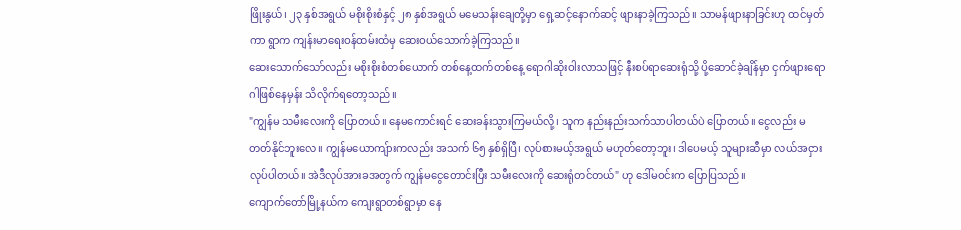ဖြိုးနွယ်၊ ၂၃ နှစ်အရွယ် မစိုးစိုးစံနှင့် ၂၈ နှစ်အရွယ် မမေသန်းချေတို့မှာ ရှေ့ဆင့်နောက်ဆင့် ဖျားနာခဲ့ကြသည်။ သာမန်ဖျားနာခြင်းဟု ထင်မှတ်ကာ ရွာက ကျန်းမာရေးဝန်ထမ်းထံမှ ဆေးဝယ်သောက်ခဲ့ကြသည်။
ဆေးသောက်သော်လည်း မစိုးစိုးစံတစ်ယောက် တစ်နေ့ထက်တစ်နေ့ ရောဂါဆိုးဝါးလာသဖြင့် နီးစပ်ရာဆေးရုံသို့ ပို့ဆောင်ခဲ့ချိန်မှာ ငှက်ဖျားရောဂါဖြစ်နေမှန်း သိလိုက်ရတော့သည်။
"ကျွန်မ သမီးလေးကို ပြောတယ်။ နေမကောင်းရင် ဆေးခန်းသွားကြမယ်လို့၊ သူက နည်းနည်းသက်သာပါတယ်ပဲ ပြောတယ်။ ငွေလည်း မတတ်နိုင်ဘူးလေ။ ကျွန်မယောကျ်ားကလည်း အသက် ၆၅ နှစ်ရှိပြီ၊ လုပ်စားမယ့်အရွယ် မဟုတ်တော့ဘူး၊ ဒါပေမယ့် သူများဆီမှာ လယ်အငှားလုပ်ပါတယ်။ အဲဒီလုပ်အားခအတွက် ကျွန်မငွေတောင်းပြီး သမီးလေးကို ဆေးရုံတင်တယ်" ဟု ဒေါ်မဝင်းက ပြောပြသည်။
ကျောက်တော်မြို့နယ်က ကျေးရွာတစ်ရွာမှာ နေ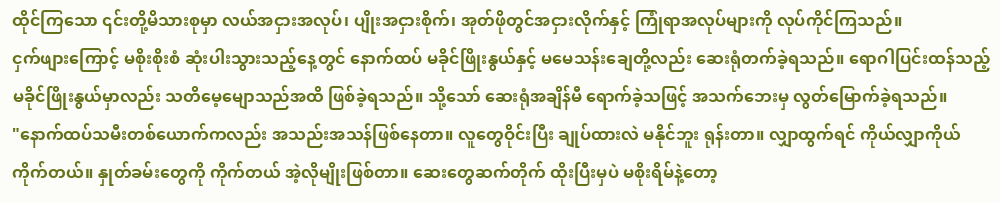ထိုင်ကြသော ၎င်းတို့မိသားစုမှာ လယ်အငှားအလုပ်၊ ပျိုးအငှားစိုက်၊ အုတ်ဖိုတွင်အငှားလိုက်နှင့် ကြုံရာအလုပ်များကို လုပ်ကိုင်ကြသည်။
ငှက်ဖျားကြောင့် မစိုးစိုးစံ ဆုံးပါးသွားသည့်နေ့တွင် နောက်ထပ် မခိုင်ဖြိုးနွယ်နှင့် မမေသန်းချေတို့လည်း ဆေးရုံတက်ခဲ့ရသည်။ ရောဂါပြင်းထန်သည့် မခိုင်ဖြိုးနွယ်မှာလည်း သတိမေ့မျောသည်အထိ ဖြစ်ခဲ့ရသည်။ သို့သော် ဆေးရုံအချိန်မီ ရောက်ခဲ့သဖြင့် အသက်ဘေးမှ လွတ်မြောက်ခဲ့ရသည်။
"နောက်ထပ်သမီးတစ်ယောက်ကလည်း အသည်းအသန်ဖြစ်နေတာ။ လူတွေဝိုင်းပြီး ချုပ်ထားလဲ မနိုင်ဘူး ရုန်းတာ။ လျှာထွက်ရင် ကိုယ်လျှာကိုယ် ကိုက်တယ်။ နှုတ်ခမ်းတွေကို ကိုက်တယ် အဲ့လိုမျိုးဖြစ်တာ။ ဆေးတွေဆက်တိုက် ထိုးပြီးမှပဲ မစိုးရိမ်နဲ့တော့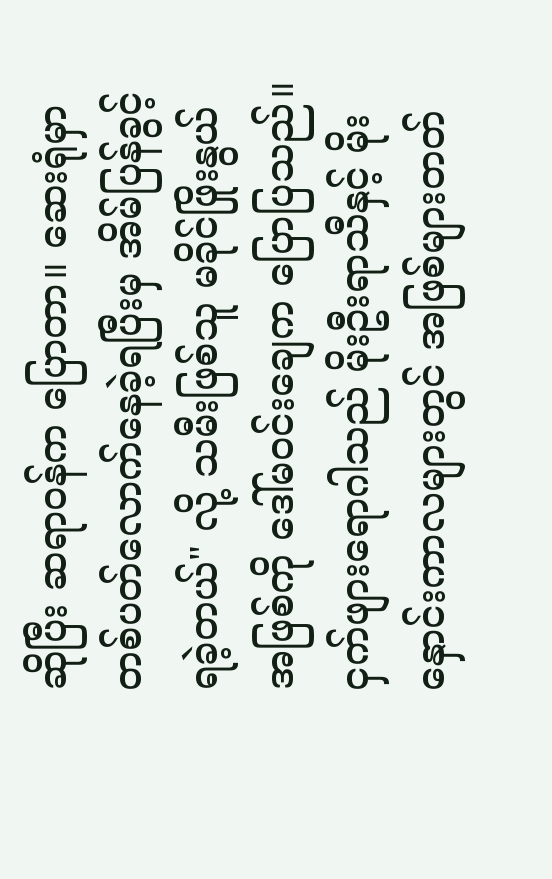ဆိုပြီး ဆရာဝန်က ပြောတာ။ ဆေးရုံမှာ တစ်ပတ်လောက်နေခဲ့ရပြီးမှ အိမ်ပြန်ခွင့်ရခဲ့တယ်" လို့ သမီးဖြစ်သူ မခိုင်ဖြိုးနွယ်အဖြစ်ကို ဒေါ်မဝင်းချေက ပြောပြသည်။
ငှက်ဖျားရောဂါသည် မိုးဦးရာသီနှင့် မိုးနှောင်းကာလများတွင် အဖြစ်များတတ်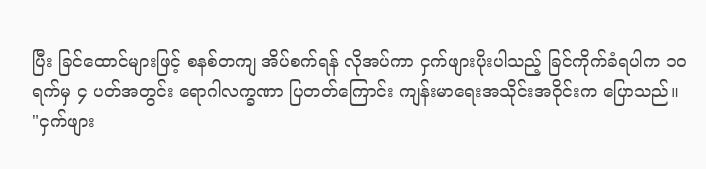ပြီး ခြင်ထောင်များဖြင့် စနစ်တကျ အိပ်စက်ရန် လိုအပ်ကာ ငှက်ဖျားပိုးပါသည့် ခြင်ကိုက်ခံရပါက ၁၀ ရက်မှ ၄ ပတ်အတွင်း ရောဂါလက္ခဏာ ပြတတ်ကြောင်း ကျန်းမာရေးအသိုင်းအဝိုင်းက ပြောသည်။
"ငှက်ဖျား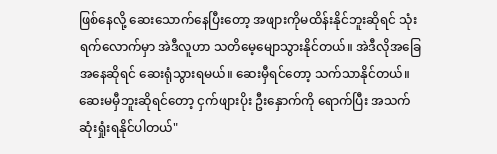ဖြစ်နေလို့ ဆေးသောက်နေပြီးတော့ အဖျားကိုမထိန်းနိုင်ဘူးဆိုရင် သုံးရက်လောက်မှာ အဲဒီလူဟာ သတိမေ့မျောသွားနိုင်တယ်။ အဲဒီလိုအခြေအနေဆိုရင် ဆေးရုံသွားရမယ်။ ဆေးမှီရင်တော့ သက်သာနိုင်တယ်။ ဆေးမမှီဘူးဆိုရင်တော့ ငှက်ဖျားပိုး ဦးနှောက်ကို ရောက်ပြီး အသက်ဆုံးရှုံးရနိုင်ပါတယ်"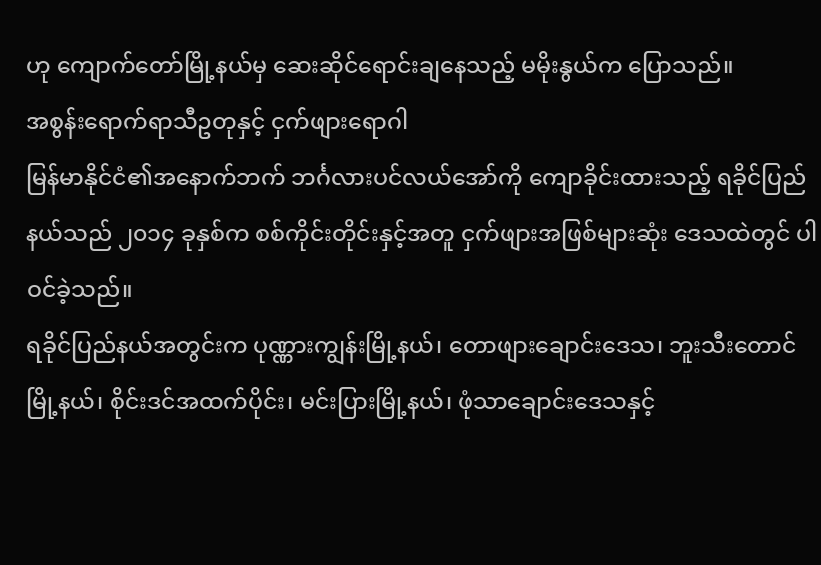ဟု ကျောက်တော်မြို့နယ်မှ ဆေးဆိုင်ရောင်းချနေသည့် မမိုးနွယ်က ပြောသည်။
အစွန်းရောက်ရာသီဥတုနှင့် ငှက်ဖျားရောဂါ
မြန်မာနိုင်ငံ၏အနောက်ဘက် ဘင်္ဂလားပင်လယ်အော်ကို ကျောခိုင်းထားသည့် ရခိုင်ပြည်နယ်သည် ၂၀၁၄ ခုနှစ်က စစ်ကိုင်းတိုင်းနှင့်အတူ ငှက်ဖျားအဖြစ်များဆုံး ဒေသထဲတွင် ပါဝင်ခဲ့သည်။
ရခိုင်ပြည်နယ်အတွင်းက ပုဏ္ဏားကျွန်းမြို့နယ်၊ တောဖျားချောင်းဒေသ၊ ဘူးသီးတောင်မြို့နယ်၊ စိုင်းဒင်အထက်ပိုင်း၊ မင်းပြားမြို့နယ်၊ ဖုံသာချောင်းဒေသနှင့်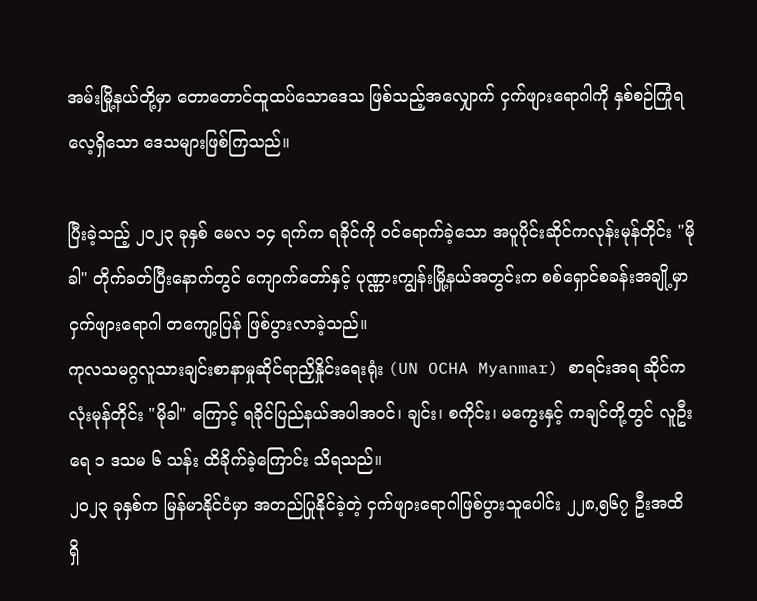အမ်းမြို့နယ်တို့မှာ တောတောင်ထူထပ်သောဒေသ ဖြစ်သည့်အလျှောက် ငှက်ဖျားရောဂါကို နှစ်စဉ်ကြုံရလေ့ရှိသော ဒေသများဖြစ်ကြသည်။

ပြီးခဲ့သည့် ၂၀၂၃ ခုနှစ် မေလ ၁၄ ရက်က ရခိုင်ကို ဝင်ရောက်ခဲ့သော အပူပိုင်းဆိုင်ကလုန်းမုန်တိုင်း "မိုခါ" တိုက်ခတ်ပြီးနောက်တွင် ကျောက်တော်နှင့် ပုဏ္ဏားကျွန်းမြို့နယ်အတွင်းက စစ်ရှောင်စခန်းအချို့မှာ ငှက်ဖျားရောဂါ တကျော့ပြန် ဖြစ်ပွားလာခဲ့သည်။
ကုလသမဂ္ဂလူသားချင်းစာနာမှုဆိုင်ရာညှိနှိုင်းရေးရုံး (UN OCHA Myanmar) စာရင်းအရ ဆိုင်ကလုံးမုန်တိုင်း "မိုခါ" ကြောင့် ရခိုင်ပြည်နယ်အပါအဝင်၊ ချင်း၊ စကိုင်း၊ မကွေးနှင့် ကချင်တို့တွင် လူဦးရေ ၁ ဒသမ ၆ သန်း ထိခိုက်ခဲ့ကြောင်း သိရသည်။
၂၀၂၃ ခုနှစ်က မြန်မာနိုင်ငံမှာ အတည်ပြုနိုင်ခဲ့တဲ့ ငှက်ဖျားရောဂါဖြစ်ပွားသူပေါင်း ၂၂၈,၅၆၇ ဦးအထိ ရှိ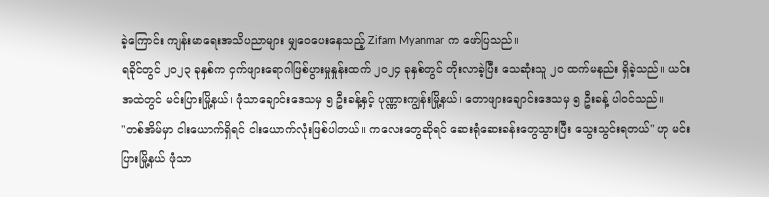ခဲ့ကြောင်း ကျန်းမာရေးအသိပညာများ မျှဝေပေးနေသည့် Zifam Myanmar က ဖော်ပြသည်။
ရခိုင်တွင် ၂၀၂၃ ခုနှစ်က ငှက်ဖျားရောဂါဖြစ်ပွားမှုနှုန်းထက် ၂၀၂၄ ခုနှစ်တွင် တိုးလာခဲ့ပြီး သေဆုံးသူ ၂၀ ထက်မနည်း ရှိခဲ့သည်။ ယင်းအထဲတွင် မင်းပြားမြို့နယ်၊ ဖုံသာချောင်းဒေသမှ ၅ ဦးခန့်နှင့် ပုဏ္ဏားကျွန်းမြို့နယ်၊ တောဖျားချောင်းဒေသမှ ၅ ဦးခန့် ပါဝင်သည်။
"တစ်အိမ်မှာ ငါးယောက်ရှိရင် ငါးယောက်လုံးဖြစ်ပါတယ်။ ကလေးတွေဆိုရင် ဆေးရုံဆေးခန်းတွေသွားပြီး သွေးသွင်းရတယ်" ဟု မင်းပြားမြို့နယ် ဖုံသာ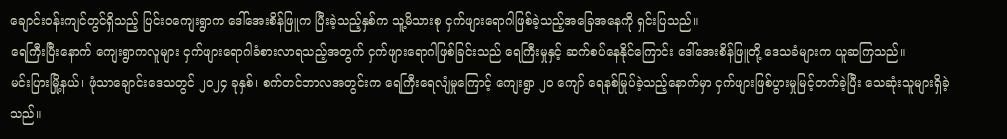ချောင်း၀န်းကျင်တွင်ရှိသည့် ပြင်း၀ကျေးရွာက ဒေါ်အေးစိန်ဖြူက ပြီးခဲ့သည့်နှစ်က သူ့မိသားစု ငှက်ဖျားရောဂါဖြစ်ခဲ့သည့်အခြေအနေကို ရှင်းပြသည်။
ရေကြီးပြီးနောက် ကျေးရွာကလူများ ငှက်ဖျားရောဂါခံစားလာရသည့်အတွက် ငှက်ဖျားရောဂါဖြစ်ခြင်းသည် ရေကြီးမှုနှင့် ဆက်စပ်နေနိုင်ကြောင်း ဒေါ်အေးစိန်ဖြူတို့ ဒေသခံများက ယူဆကြသည်။
မင်းပြားမြို့နယ်၊ ဖုံသာချောင်းဒေသတွင် ၂၀၂၄ ခုနှစ်၊ စက်တင်ဘာလအတွင်းက ရေကြီးရေလျံမှုကြောင့် ကျေးရွာ ၂၀ ကျော် ရေနစ်မြုပ်ခဲ့သည့်နောက်မှာ ငှက်ဖျားဖြစ်ပွားမှုမြင့်တက်ခဲ့ပြီး သေဆုံးသူများရှိခဲ့သည်။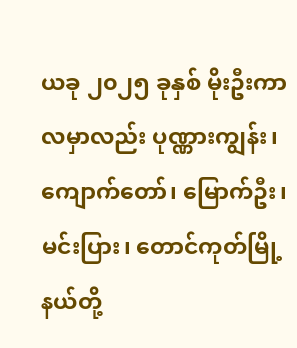ယခု ၂၀၂၅ ခုနှစ် မိုးဦးကာလမှာလည်း ပုဏ္ဏားကျွန်း၊ ကျောက်တော်၊ မြောက်ဦး၊ မင်းပြား၊ တောင်ကုတ်မြို့နယ်တို့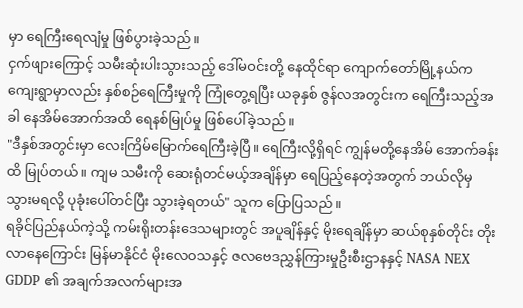မှာ ရေကြီးရေလျံမှု ဖြစ်ပွားခဲ့သည်။
ငှက်ဖျားကြောင့် သမီးဆုံးပါးသွားသည့် ဒေါ်မဝင်းတို့ နေထိုင်ရာ ကျောက်တော်မြို့နယ်က ကျေးရွာမှာလည်း နှစ်စဉ်ရေကြီးမှုကို ကြုံတွေ့ရပြီး ယခုနှစ် ဇွန်လအတွင်းက ရေကြီးသည့်အခါ နေအိမ်အောက်အထိ ရေနစ်မြုပ်မှု ဖြစ်ပေါ်ခဲ့သည်။
"ဒီနှစ်အတွင်းမှာ လေးကြိမ်မြောက်ရေကြီးခဲ့ပြီ။ ရေကြီးလို့ရှိရင် ကျွန်မတို့နေအိမ် အောက်ခန်းထိ မြုပ်တယ်။ ကျမ သမီးကို ဆေးရုံတင်မယ့်အချိန်မှာ ရေပြည့်နေတဲ့အတွက် ဘယ်လိုမှ သွားမရလို့ ပုခုံးပေါ်တင်ပြီး သွားခဲ့ရတယ်" သူက ပြောပြသည်။
ရခိုင်ပြည်နယ်ကဲ့သို့ ကမ်းရိုးတန်းဒေသများတွင် အပူချိန်နှင့် မိုးရေချိန်မှာ ဆယ်စုနှစ်တိုင်း တိုးလာနေကြောင်း မြန်မာနိုင်ငံ မိုးလေဝသနှင့် ဇလဗေဒညွှန်ကြားမှုဦးစီးဌာနနှင့် NASA NEX GDDP ၏ အချက်အလက်များအ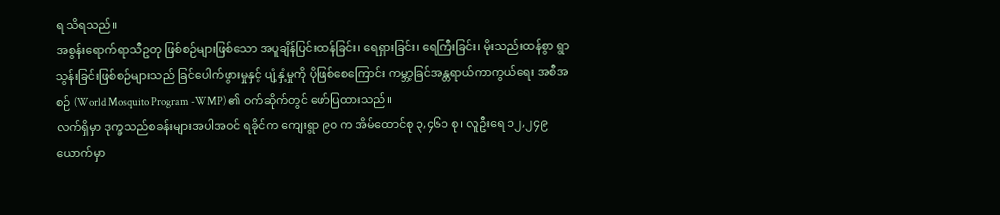ရ သိရသည်။
အစွန်းရောက်ရာသီဥတု ဖြစ်စဉ်များဖြစ်သော အပူချိန်ပြင်းထန်ခြင်း၊ ရေရှားခြင်း၊ ရေကြီးခြင်း၊ မိုးသည်းထန်စွာ ရွာသွန်းခြင်းဖြစ်စဉ်များသည် ခြင်ပေါက်ဖွားမှုနှင့် ပျံ့နှံ့မှုကို ပိုဖြစ်စေကြောင်း ကမ္ဘာ့ခြင်အန္တရာယ်ကာကွယ်ရေး အစီအစဉ် (World Mosquito Program -WMP) ၏ ဝက်ဆိုက်တွင် ဖော်ပြထားသည်။
လက်ရှိမှာ ဒုက္ခသည်စခန်းများအပါအဝင် ရခိုင်က ကျေးရွာ ၉၀ က အိမ်ထောင်စု ၃,၄၆၁ စု၊ လူဦးရေ ၁၂,၂၄၉ ယောက်မှာ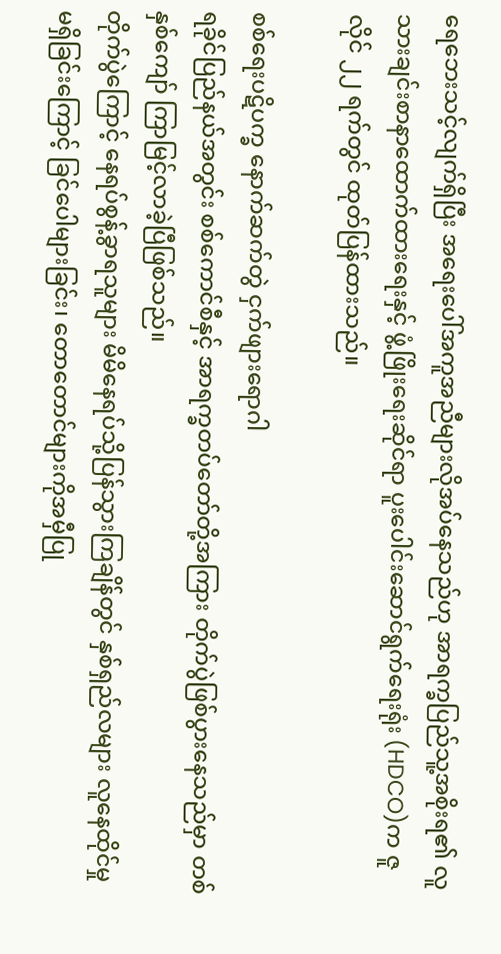ရေဘေးသင့်လျက်ရှိပြီး အရေးပေါ်အကူအညီများလိုအပ်နေသည်ဟု အာရက္ခပြည်သူ့အစိုးရ၏ လူသားချင်းစာနာထောက်ထားရေးနှင့် ဖွံ့ဖြိုးရေးဆိုင်ရာ ပူးပေါင်းဆောင်ရွက်ရေးရုံး (HDCO)က ဇူလိုင် ၂၂ ရက်တွင် ထုတ်ပြန်ထားသည်။

စစ်ရေးပဋိပက္ခ နောက်ဆက်တွဲ ငှက်ဖျားရောဂါ
ရခိုင်ပြည်နယ်အတွင်း စစ်ကောင်စီနှင့် အာရက္ခတပ်တော်တို့အကြား တိုက်ပွဲဖြစ်ပွားနေသည်မှာ တစ်နှစ်ကျော် ကြာမြင့်လာခဲ့ပြီဖြစ်သည်။
တိုက်ပွဲကြောင့် နေရပ်စွန့်ခွာရသူများ မိမိနေရပ်သို့ပြန်သွားကြချိန်တွင် နှစ်ရှည်လများ လူနေထိုင်မှု မရှိခြင်းကြောင့် ခြင်ပေါများခြင်း၊ တောတောင်များကိုအမှီပြု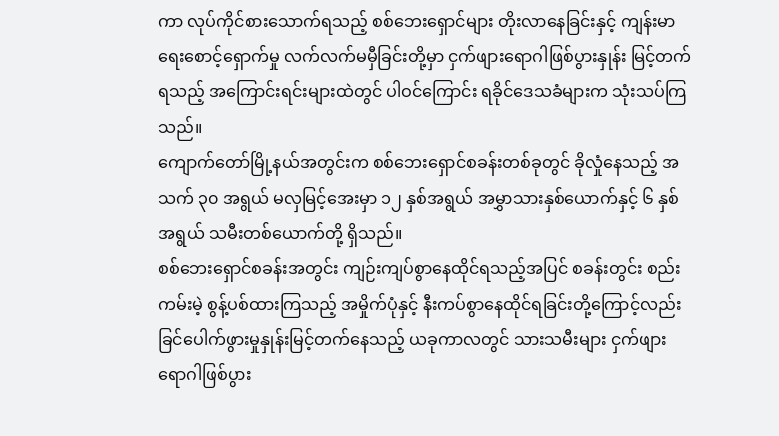ကာ လုပ်ကိုင်စားသောက်ရသည့် စစ်ဘေးရှောင်များ တိုးလာနေခြင်းနှင့် ကျန်းမာရေးစောင့်ရှောက်မှု လက်လက်မမှီခြင်းတို့မှာ ငှက်ဖျားရောဂါဖြစ်ပွားနှုန်း မြင့်တက်ရသည့် အကြောင်းရင်းများထဲတွင် ပါဝင်ကြောင်း ရခိုင်ဒေသခံများက သုံးသပ်ကြသည်။
ကျောက်တော်မြို့နယ်အတွင်းက စစ်ဘေးရှောင်စခန်းတစ်ခုတွင် ခိုလှုံနေသည့် အသက် ၃၀ အရွယ် မလှမြင့်အေးမှာ ၁၂ နှစ်အရွယ် အမွှာသားနှစ်ယောက်နှင့် ၆ နှစ်အရွယ် သမီးတစ်ယောက်တို့ ရှိသည်။
စစ်ဘေးရှောင်စခန်းအတွင်း ကျဉ်းကျပ်စွာနေထိုင်ရသည့်အပြင် စခန်းတွင်း စည်းကမ်းမဲ့ စွန့်ပစ်ထားကြသည့် အမှိုက်ပုံနှင့် နီးကပ်စွာနေထိုင်ရခြင်းတို့ကြောင့်လည်း ခြင်ပေါက်ဖွားမှုနှုန်းမြင့်တက်နေသည့် ယခုကာလတွင် သားသမီးများ ငှက်ဖျားရောဂါဖြစ်ပွား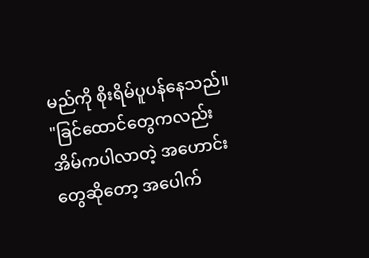မည်ကို စိုးရိမ်ပူပန်နေသည်။
"ခြင်ထောင်တွေကလည်း အိမ်ကပါလာတဲ့ အဟောင်းတွေဆိုတော့ အပေါက်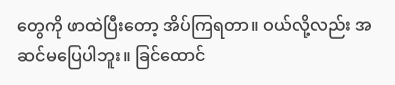တွေကို ဖာထဲပြီးတော့ အိပ်ကြရတာ။ ဝယ်လို့လည်း အဆင်မပြေပါဘူး။ ခြင်ထောင်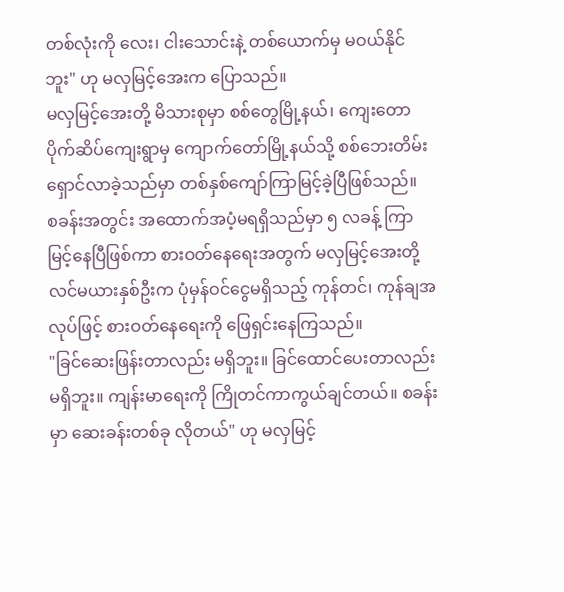တစ်လုံးကို လေး၊ ငါးသောင်းနဲ့ တစ်ယောက်မှ မဝယ်နိုင်ဘူး" ဟု မလှမြင့်အေးက ပြောသည်။
မလှမြင့်အေးတို့ မိသားစုမှာ စစ်တွေမြို့နယ်၊ ကျေးတောပိုက်ဆိပ်ကျေးရွာမှ ကျောက်တော်မြို့နယ်သို့ စစ်ဘေးတိမ်းရှောင်လာခဲ့သည်မှာ တစ်နှစ်ကျော်ကြာမြင့်ခဲ့ပြီဖြစ်သည်။
စခန်းအတွင်း အထောက်အပံ့မရရှိသည်မှာ ၅ လခန့် ကြာမြင့်နေပြီဖြစ်ကာ စားဝတ်နေရေးအတွက် မလှမြင့်အေးတို့ လင်မယားနှစ်ဦးက ပုံမှန်ဝင်ငွေမရှိသည့် ကုန်တင်၊ ကုန်ချအလုပ်ဖြင့် စားဝတ်နေရေးကို ဖြေရှင်းနေကြသည်။
"ခြင်ဆေးဖြန်းတာလည်း မရှိဘူး။ ခြင်ထောင်ပေးတာလည်း မရှိဘူး။ ကျန်းမာရေးကို ကြိုတင်ကာကွယ်ချင်တယ်။ စခန်းမှာ ဆေးခန်းတစ်ခု လိုတယ်" ဟု မလှမြင့်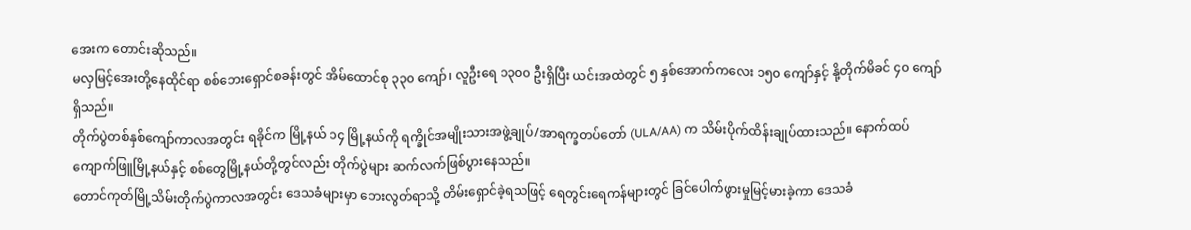အေးက တောင်းဆိုသည်။
မလှမြင့်အေးတို့နေထိုင်ရာ စစ်ဘေးရှောင်စခန်းတွင် အိမ်ထောင်စု ၃၃၀ ကျော်၊ လူဦးရေ ၁၃၀၀ ဦးရှိပြီး ယင်းအထဲတွင် ၅ နှစ်အောက်ကလေး ၁၅၀ ကျော်နှင့် နို့တိုက်မိခင် ၄၀ ကျော်ရှိသည်။
တိုက်ပွဲတစ်နှစ်ကျော်ကာလအတွင်း ရခိုင်က မြို့နယ် ၁၄ မြို့နယ်ကို ရက္ခိုင်အမျိုးသားအဖွဲ့ချုပ်/အာရက္ခတပ်တော် (ULA/AA) က သိမ်းပိုက်ထိန်းချုပ်ထားသည်။ နောက်ထပ် ကျောက်ဖြူမြို့နယ်နှင့် စစ်တွေမြို့နယ်တို့တွင်လည်း တိုက်ပွဲများ ဆက်လက်ဖြစ်ပွားနေသည်။
တောင်ကုတ်မြို့သိမ်းတိုက်ပွဲကာလအတွင်း ဒေသခံများမှာ ဘေးလွတ်ရာသို့ တိမ်းရှောင်ခဲ့ရသဖြင့် ရေတွင်းရေကန်များတွင် ခြင်ပေါက်ဖွားမှုမြင့်မားခဲ့ကာ ဒေသခံ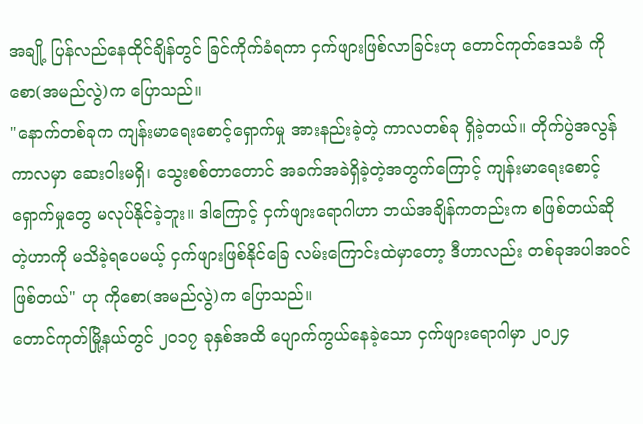အချို့ ပြန်လည်နေထိုင်ချိန်တွင် ခြင်ကိုက်ခံရကာ ငှက်ဖျားဖြစ်လာခြင်းဟု တောင်ကုတ်ဒေသခံ ကိုစော(အမည်လွဲ)က ပြောသည်။
"နောက်တစ်ခုက ကျန်းမာရေးစောင့်ရှောက်မှု အားနည်းခဲ့တဲ့ ကာလတစ်ခု ရှိခဲ့တယ်။ တိုက်ပွဲအလွန်ကာလမှာ ဆေးဝါးမရှိ၊ သွေးစစ်တာတောင် အခက်အခဲရှိခဲ့တဲ့အတွက်ကြောင့် ကျန်းမာရေးစောင့်ရှောက်မှုတွေ မလုပ်နိုင်ခဲ့ဘူး။ ဒါကြောင့် ငှက်ဖျားရောဂါဟာ ဘယ်အချိန်ကတည်းက စဖြစ်တယ်ဆိုတဲ့ဟာကို မသိခဲ့ရပေမယ့် ငှက်ဖျားဖြစ်နိုင်ခြေ လမ်းကြောင်းထဲမှာတော့ ဒီဟာလည်း တစ်ခုအပါအဝင်ဖြစ်တယ်" ဟု ကိုစော(အမည်လွဲ)က ပြောသည်။
တောင်ကုတ်မြို့နယ်တွင် ၂၀၁၇ ခုနှစ်အထိ ပျောက်ကွယ်နေခဲ့သော ငှက်ဖျားရောဂါမှာ ၂၀၂၄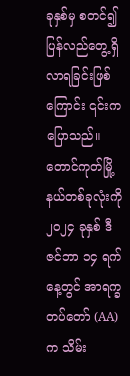ခုနှစ်မှ စတင်၍ ပြန်လည်တွေ့ရှိလာရခြင်းဖြစ်ကြောင်း ၎င်းက ပြောသည်။
တောင်ကုတ်မြို့နယ်တစ်ခုလုံးကို ၂၀၂၄ ခုနှစ် ဒီဇင်ဘာ ၁၄ ရက်နေ့တွင် အာရက္ခတပ်တော် (AA)က သိမ်း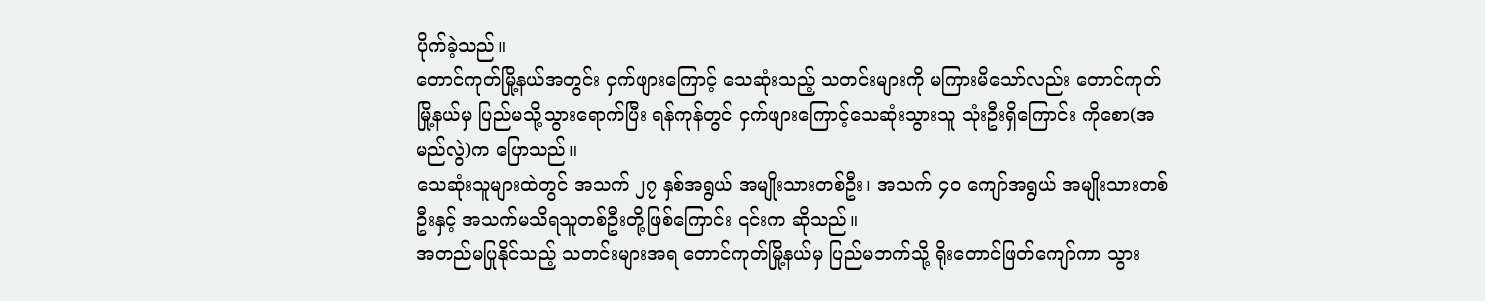ပိုက်ခဲ့သည်။
တောင်ကုတ်မြို့နယ်အတွင်း ငှက်ဖျားကြောင့် သေဆုံးသည့် သတင်းများကို မကြားမိသော်လည်း တောင်ကုတ်မြို့နယ်မှ ပြည်မသို့သွားရောက်ပြီး ရန်ကုန်တွင် ငှက်ဖျားကြောင့်သေဆုံးသွားသူ သုံးဦးရှိကြောင်း ကိုစော(အမည်လွဲ)က ပြောသည်။
သေဆုံးသူများထဲတွင် အသက် ၂၇ နှစ်အရွယ် အမျိုးသားတစ်ဦး၊ အသက် ၄၀ ကျော်အရွယ် အမျိုးသားတစ်ဦးနှင့် အသက်မသိရသူတစ်ဦးတို့ဖြစ်ကြောင်း ၎င်းက ဆိုသည်။
အတည်မပြုနိုင်သည့် သတင်းများအရ တောင်ကုတ်မြို့နယ်မှ ပြည်မဘက်သို့ ရိုးတောင်ဖြတ်ကျော်ကာ သွား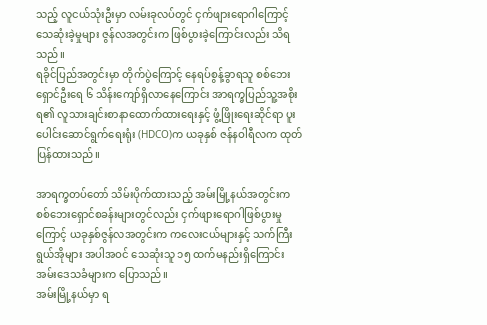သည့် လူငယ်သုံးဦးမှာ လမ်းခုလပ်တွင် ငှက်ဖျားရောဂါကြောင့် သေဆုံးခဲ့မှုများ ဇွန်လအတွင်းက ဖြစ်ပွားခဲ့ကြောင်းလည်း သိရသည်။
ရခိုင်ပြည်အတွင်းမှာ တိုက်ပွဲကြောင့် နေရပ်စွန့်ခွာရသူ စစ်ဘေးရှောင်ဦးရေ ၆ သိန်းကျော်ရှိလာနေကြောင်း အာရက္ခပြည်သူ့အစိုးရ၏ လူသားချင်းစာနာထောက်ထားရေးနှင့် ဖွံ့ဖြိုးရေးဆိုင်ရာ ပူးပေါင်းဆောင်ရွက်ရေးရုံး (HDCO)က ယခုနှစ် ဇန်နဝါရီလက ထုတ်ပြန်ထားသည်။

အာရက္ခတပ်တော် သိမ်းပိုက်ထားသည့် အမ်းမြို့နယ်အတွင်းက စစ်ဘေးရှောင်စခန်းများတွင်လည်း ငှက်ဖျားရောဂါဖြစ်ပွားမှုကြောင့် ယခုနှစ်ဇွန်လအတွင်းက ကလေးငယ်များနှင့် သက်ကြီးရွယ်အိုများ အပါအဝင် သေဆုံးသူ ၁၅ ထက်မနည်းရှိကြောင်း အမ်းဒေသခံများက ပြောသည်။
အမ်းမြို့နယ်မှာ ရ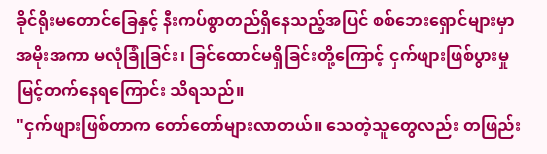ခိုင်ရိုးမတောင်ခြေနှင့် နီးကပ်စွာတည်ရှိနေသည့်အပြင် စစ်ဘေးရှောင်များမှာ အမိုးအကာ မလုံခြုံခြင်း၊ ခြင်ထောင်မရှိခြင်းတို့ကြောင့် ငှက်ဖျားဖြစ်ပွားမှု မြင့်တက်နေရကြောင်း သိရသည်။
"ငှက်ဖျားဖြစ်တာက တော်တော်များလာတယ်။ သေတဲ့သူတွေလည်း တဖြည်း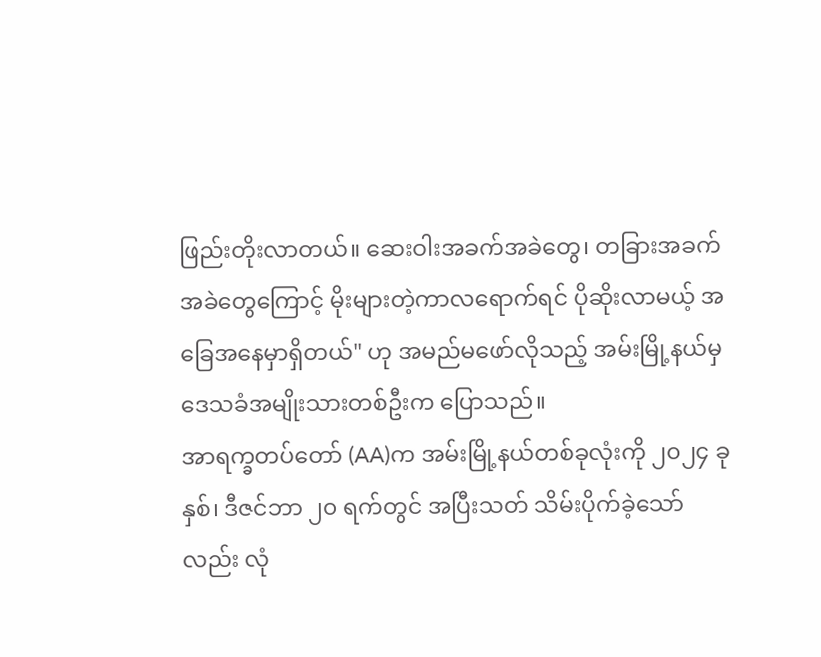ဖြည်းတိုးလာတယ်။ ဆေးဝါးအခက်အခဲတွေ၊ တခြားအခက်အခဲတွေကြောင့် မိုးများတဲ့ကာလရောက်ရင် ပိုဆိုးလာမယ့် အခြေအနေမှာရှိတယ်" ဟု အမည်မဖော်လိုသည့် အမ်းမြို့နယ်မှ ဒေသခံအမျိုးသားတစ်ဦးက ပြောသည်။
အာရက္ခတပ်တော် (AA)က အမ်းမြို့နယ်တစ်ခုလုံးကို ၂၀၂၄ ခုနှစ်၊ ဒီဇင်ဘာ ၂၀ ရက်တွင် အပြီးသတ် သိမ်းပိုက်ခဲ့သော်လည်း လုံ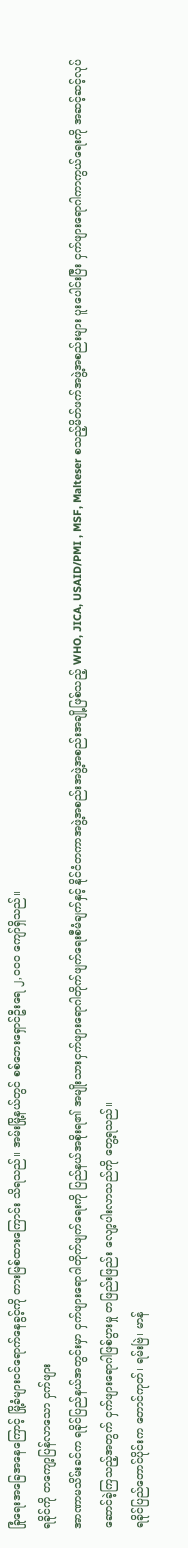ခြုံရေးအခြေအနေကြောင့် မြို့ခံများဝင်ရောက်နေခွင့်ကို တားမြစ်ထားကြောင်း သိရသည်။ အမ်းမြို့နယ်တွင် စစ်ဘေးရှောင်ဦးရေ ၂,၀၀၀ ကျော်ရှိသည်။
ရခိုင်ကို တကျော့ပြန်လာသော ငှက်ဖျား
အာဏာမသိမ်းခင်က ရခိုင်ပြည်နယ်အတွင်းမှာ ငှက်ဖျားရောဂါတိုက်ဖျက်ရေးကို ပြည်နယ်အစိုးရ၏ အမျိုးသားငှက်ဖျားရောဂါတိုက်ဖျက်ရေးစီမံချက်နှင့် နိုင်ငံတကာအဖွဲ့အစည်းအဖွဲ့အစည်းအချို့ဖြစ်သည့် WHO, JICA, USAID/PMI , MSF, Malteser စသည့်မိတ်ဖက်အဖွဲ့အစည်းများ ပူးပေါင်းပြီး ငှက်ဖျားရောဂါကာကွယ်ရေးကို အဆင့်ဆင့်လုပ်ဆောင်ခဲ့ကြသည့်အတွက် ငှက်ဖျားရောဂါဖြစ်ပွားမှု တဖြည်းဖြည်း လျော့ပါးလာသည်ကို တွေ့ရသည်။
ရခိုင်ပြည်တောင်ပိုင်းက တောင်ကုတ်၊ ရမ်းဗြဲ၊ မာန်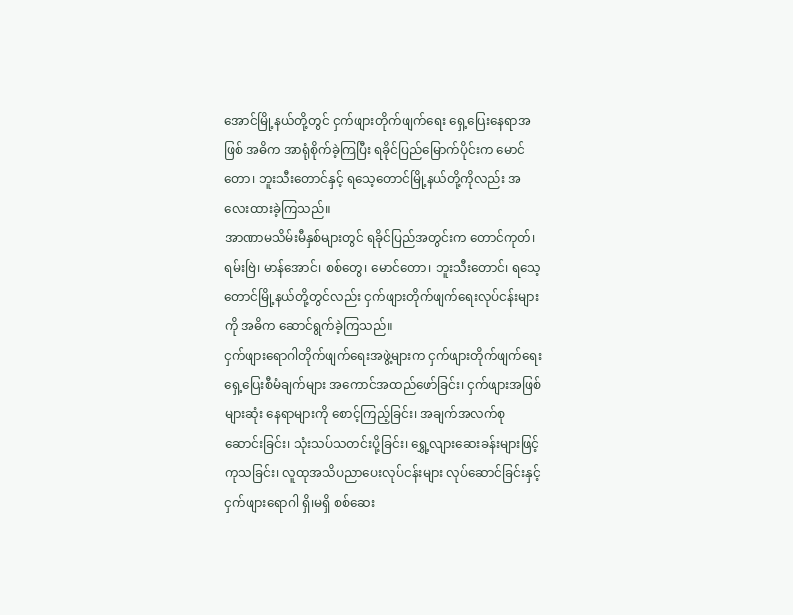အောင်မြို့နယ်တို့တွင် ငှက်ဖျားတိုက်ဖျက်ရေး ရှေ့ပြေးနေရာအဖြစ် အဓိက အာရုံစိုက်ခဲ့ကြပြီး ရခိုင်ပြည်မြောက်ပိုင်းက မောင်တော၊ ဘူးသီးတောင်နှင့် ရသေ့တောင်မြို့နယ်တို့ကိုလည်း အလေးထားခဲ့ကြသည်။
အာဏာမသိမ်းမီနှစ်များတွင် ရခိုင်ပြည်အတွင်းက တောင်ကုတ်၊ ရမ်းဗြဲ၊ မာန်အောင်၊ စစ်တွေ၊ မောင်တော၊ ဘူးသီးတောင်၊ ရသေ့တောင်မြို့နယ်တို့တွင်လည်း ငှက်ဖျားတိုက်ဖျက်ရေးလုပ်ငန်းများကို အဓိက ဆောင်ရွက်ခဲ့ကြသည်။
ငှက်ဖျားရောဂါတိုက်ဖျက်ရေးအဖွဲ့များက ငှက်ဖျားတိုက်ဖျက်ရေး ရှေ့ပြေးစီမံချက်များ အကောင်အထည်ဖော်ခြင်း၊ ငှက်ဖျားအဖြစ်များဆုံး နေရာများကို စောင့်ကြည့်ခြင်း၊ အချက်အလက်စုဆောင်းခြင်း၊ သုံးသပ်သတင်းပို့ခြင်း၊ ရွှေ့လျားဆေးခန်းများဖြင့် ကုသခြင်း၊ လူထုအသိပညာပေးလုပ်ငန်းများ လုပ်ဆောင်ခြင်းနှင့် ငှက်ဖျားရောဂါ ရှိ၊မရှိ စစ်ဆေး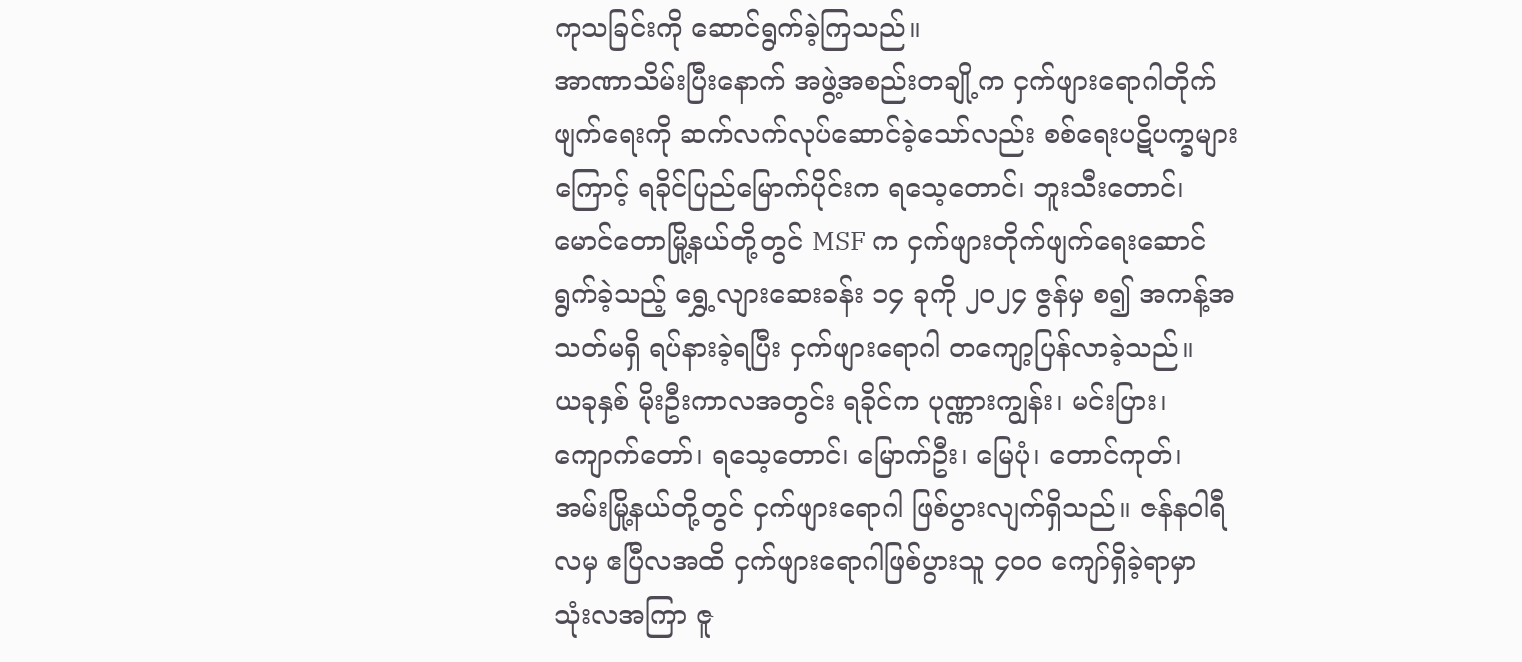ကုသခြင်းကို ဆောင်ရွက်ခဲ့ကြသည်။
အာဏာသိမ်းပြီးနောက် အဖွဲ့အစည်းတချို့က ငှက်ဖျားရောဂါတိုက်ဖျက်ရေးကို ဆက်လက်လုပ်ဆောင်ခဲ့သော်လည်း စစ်ရေးပဋိပက္ခများကြောင့် ရခိုင်ပြည်မြောက်ပိုင်းက ရသေ့တောင်၊ ဘူးသီးတောင်၊ မောင်တောမြို့နယ်တို့တွင် MSF က ငှက်ဖျားတိုက်ဖျက်ရေးဆောင်ရွက်ခဲ့သည့် ရွှေ့လျားဆေးခန်း ၁၄ ခုကို ၂၀၂၄ ဇွန်မှ စ၍ အကန့်အသတ်မရှိ ရပ်နားခဲ့ရပြီး ငှက်ဖျားရောဂါ တကျော့ပြန်လာခဲ့သည်။
ယခုနှစ် မိုးဦးကာလအတွင်း ရခိုင်က ပုဏ္ဏားကျွန်း၊ မင်းပြား၊ ကျောက်တော်၊ ရသေ့တောင်၊ မြောက်ဦး၊ မြေပုံ၊ တောင်ကုတ်၊ အမ်းမြို့နယ်တို့တွင် ငှက်ဖျားရောဂါ ဖြစ်ပွားလျက်ရှိသည်။ ဇန်နဝါရီလမှ ဧပြီလအထိ ငှက်ဖျားရောဂါဖြစ်ပွားသူ ၄၀၀ ကျော်ရှိခဲ့ရာမှာ သုံးလအကြာ ဇူ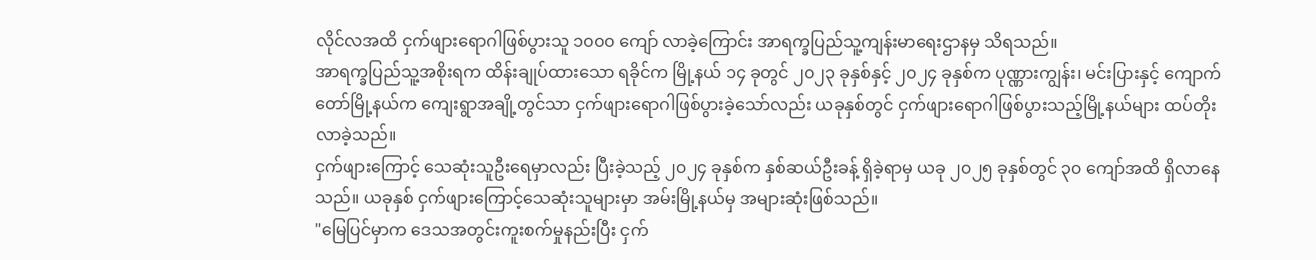လိုင်လအထိ ငှက်ဖျားရောဂါဖြစ်ပွားသူ ၁၀၀၀ ကျော် လာခဲ့ကြောင်း အာရက္ခပြည်သူ့ကျန်းမာရေးဌာနမှ သိရသည်။
အာရက္ခပြည်သူ့အစိုးရက ထိန်းချုပ်ထားသော ရခိုင်က မြို့နယ် ၁၄ ခုတွင် ၂၀၂၃ ခုနှစ်နှင့် ၂၀၂၄ ခုနှစ်က ပုဏ္ဏားကျွန်း၊ မင်းပြားနှင့် ကျောက်တော်မြို့နယ်က ကျေးရွာအချို့တွင်သာ ငှက်ဖျားရောဂါဖြစ်ပွားခဲ့သော်လည်း ယခုနှစ်တွင် ငှက်ဖျားရောဂါဖြစ်ပွားသည့်မြို့နယ်များ ထပ်တိုးလာခဲ့သည်။
ငှက်ဖျားကြောင့် သေဆုံးသူဦးရေမှာလည်း ပြီးခဲ့သည့် ၂၀၂၄ ခုနှစ်က နှစ်ဆယ်ဦးခန့် ရှိခဲ့ရာမှ ယခု ၂၀၂၅ ခုနှစ်တွင် ၃၀ ကျော်အထိ ရှိလာနေသည်။ ယခုနှစ် ငှက်ဖျားကြောင့်သေဆုံးသူများမှာ အမ်းမြို့နယ်မှ အများဆုံးဖြစ်သည်။
"မြေပြင်မှာက ဒေသအတွင်းကူးစက်မှုနည်းပြီး ငှက်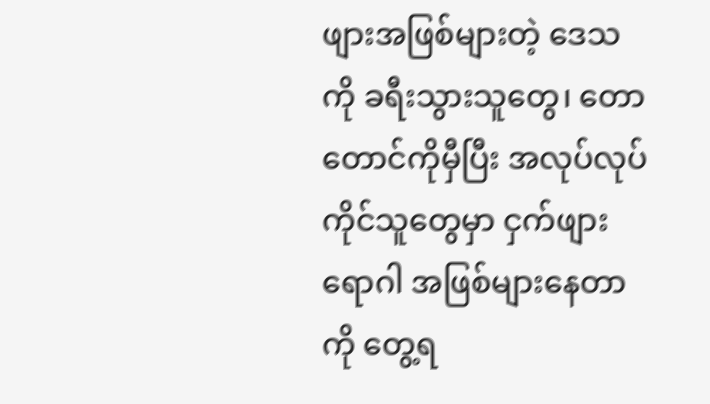ဖျားအဖြစ်များတဲ့ ဒေသကို ခရီးသွားသူတွေ၊ တောတောင်ကိုမှီပြီး အလုပ်လုပ်ကိုင်သူတွေမှာ ငှက်ဖျားရောဂါ အဖြစ်များနေတာကို တွေ့ရ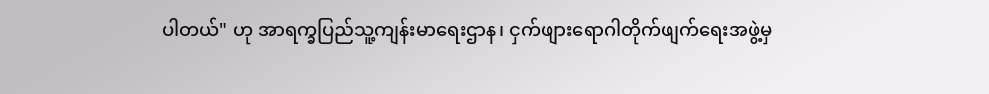ပါတယ်" ဟု အာရက္ခပြည်သူ့ကျန်းမာရေးဌာန၊ ငှက်ဖျားရောဂါတိုက်ဖျက်ရေးအဖွဲ့မှ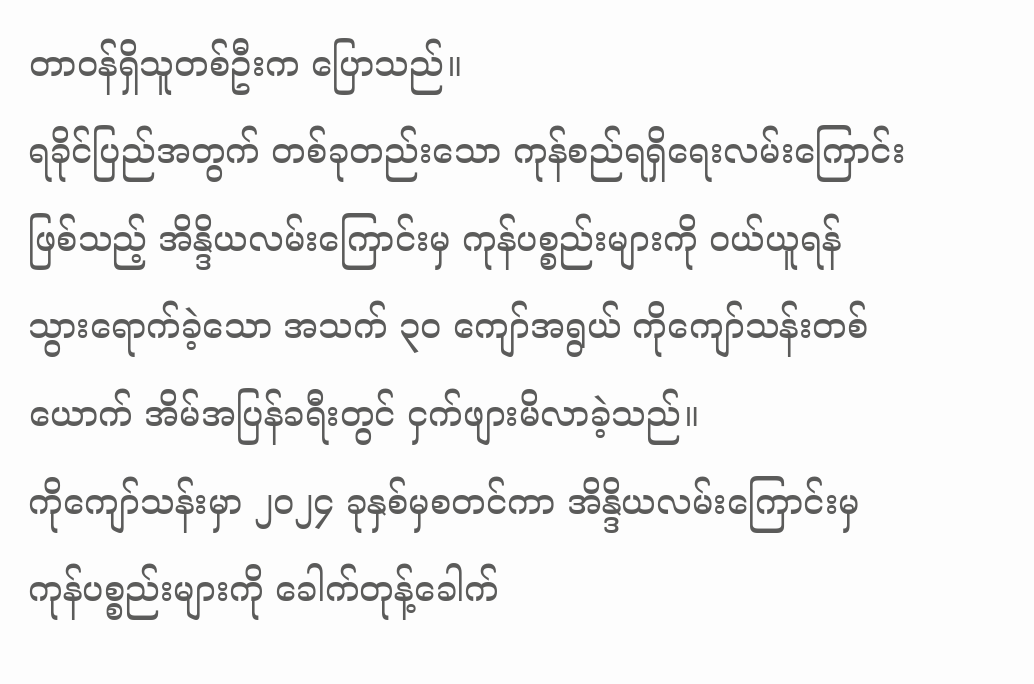တာဝန်ရှိသူတစ်ဦးက ပြောသည်။
ရခိုင်ပြည်အတွက် တစ်ခုတည်းသော ကုန်စည်ရရှိရေးလမ်းကြောင်းဖြစ်သည့် အိန္ဒိယလမ်းကြောင်းမှ ကုန်ပစ္စည်းများကို ဝယ်ယူရန် သွားရောက်ခဲ့သော အသက် ၃၀ ကျော်အရွယ် ကိုကျော်သန်းတစ်ယောက် အိမ်အပြန်ခရီးတွင် ငှက်ဖျားမိလာခဲ့သည်။
ကိုကျော်သန်းမှာ ၂၀၂၄ ခုနှစ်မှစတင်ကာ အိန္ဒိယလမ်းကြောင်းမှ ကုန်ပစ္စည်းများကို ခေါက်တုန့်ခေါက်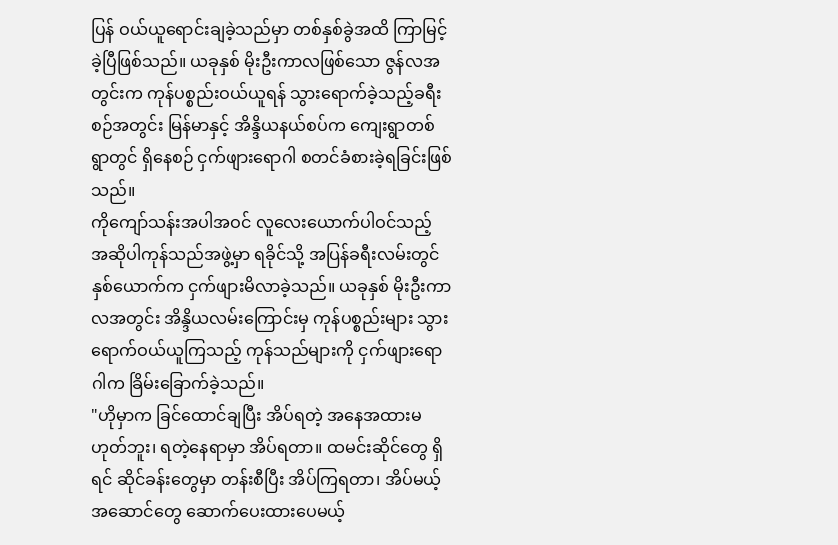ပြန် ဝယ်ယူရောင်းချခဲ့သည်မှာ တစ်နှစ်ခွဲအထိ ကြာမြင့်ခဲ့ပြီဖြစ်သည်။ ယခုနှစ် မိုးဦးကာလဖြစ်သော ဇွန်လအတွင်းက ကုန်ပစ္စည်းဝယ်ယူရန် သွားရောက်ခဲ့သည့်ခရီးစဉ်အတွင်း မြန်မာနှင့် အိန္ဒိယနယ်စပ်က ကျေးရွာတစ်ရွာတွင် ရှိနေစဉ် ငှက်ဖျားရောဂါ စတင်ခံစားခဲ့ရခြင်းဖြစ်သည်။
ကိုကျော်သန်းအပါအဝင် လူလေးယောက်ပါဝင်သည့် အဆိုပါကုန်သည်အဖွဲ့မှာ ရခိုင်သို့ အပြန်ခရီးလမ်းတွင် နှစ်ယောက်က ငှက်ဖျားမိလာခဲ့သည်။ ယခုနှစ် မိုးဦးကာလအတွင်း အိန္ဒိယလမ်းကြောင်းမှ ကုန်ပစ္စည်းများ သွားရောက်ဝယ်ယူကြသည့် ကုန်သည်များကို ငှက်ဖျားရောဂါက ခြိမ်းခြောက်ခဲ့သည်။
"ဟိုမှာက ခြင်ထောင်ချပြီး အိပ်ရတဲ့ အနေအထားမဟုတ်ဘူး၊ ရတဲ့နေရာမှာ အိပ်ရတာ။ ထမင်းဆိုင်တွေ ရှိရင် ဆိုင်ခန်းတွေမှာ တန်းစီပြီး အိပ်ကြရတာ၊ အိပ်မယ့် အဆောင်တွေ ဆောက်ပေးထားပေမယ့်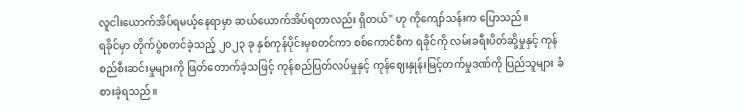လူငါးယောက်အိပ်ရမယ့်နေရာမှာ ဆယ်ယောက်အိပ်ရတာလည်း ရှိတယ်" ဟု ကိုကျော်သန်းက ပြောသည်။
ရခိုင်မှာ တိုက်ပွဲစတင်ခဲ့သည့် ၂၀၂၃ ခု နှစ်ကုန်ပိုင်းမှစတင်ကာ စစ်ကောင်စီက ရခိုင်ကို လမ်းခရီးပိတ်ဆို့မှုနှင့် ကုန်စည်စီးဆင်းမှုများကို ဖြတ်တောက်ခဲ့သဖြင့် ကုန်စည်ပြတ်လပ်မှုနှင့် ကုန်ဈေးနှုန်းမြင့်တက်မှုဒဏ်ကို ပြည်သူများ ခံစားခဲ့ရသည်။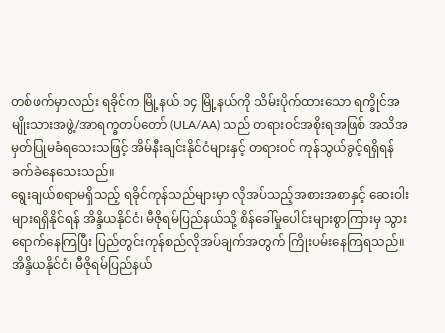တစ်ဖက်မှာလည်း ရခိုင်က မြို့နယ် ၁၄ မြို့နယ်ကို သိမ်းပိုက်ထားသော ရက္ခိုင်အမျိုးသားအဖွဲ့/အာရက္ခတပ်တော် (ULA/AA) သည် တရားဝင်အစိုးရအဖြစ် အသိအမှတ်ပြုမခံရသေးသဖြင့် အိမ်နီးချင်းနိုင်ငံများနှင့် တရားဝင် ကုန်သွယ်ခွင့်ရရှိရန် ခက်ခဲနေသေးသည်။
ရွေးချယ်စရာမရှိသည့် ရခိုင်ကုန်သည်များမှာ လိုအပ်သည့်အစားအစာနှင့် ဆေးဝါးများရရှိနိုင်ရန် အိန္ဒိယနိုင်ငံ၊ မီဇိုရမ်ပြည်နယ်သို့ စိန်ခေါ်မှုပေါင်းများစွာကြားမှ သွားရောက်နေကြပြီး ပြည်တွင်းကုန်စည်လိုအပ်ချက်အတွက် ကြိုးပမ်းနေကြရသည်။
အိန္ဒိယနိုင်ငံ၊ မီဇိုရမ်ပြည်နယ်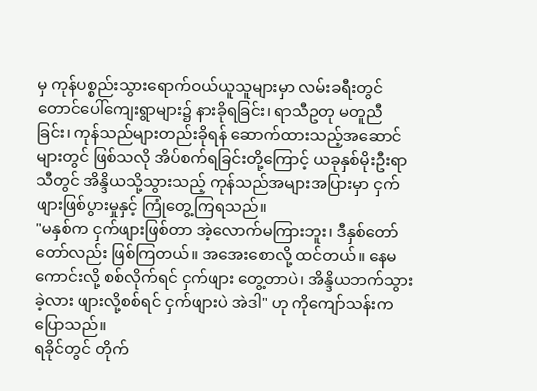မှ ကုန်ပစ္စည်းသွားရောက်ဝယ်ယူသူများမှာ လမ်းခရီးတွင် တောင်ပေါ်ကျေးရွာများ၌ နားခိုရခြင်း၊ ရာသီဥတု မတူညီခြင်း၊ ကုန်သည်များတည်းခိုရန် ဆောက်ထားသည့်အဆောင်များတွင် ဖြစ်သလို အိပ်စက်ရခြင်းတို့ကြောင့် ယခုနှစ်မိုးဦးရာသီတွင် အိန္ဒိယသို့သွားသည့် ကုန်သည်အများအပြားမှာ ငှက်ဖျားဖြစ်ပွားမှုနှင့် ကြုံတွေ့ကြရသည်။
"မနှစ်က ငှက်ဖျားဖြစ်တာ အဲ့လောက်မကြားဘူး၊ ဒီနှစ်တော်တော်လည်း ဖြစ်ကြတယ်။ အအေးစောလို့ ထင်တယ်။ နေမကောင်းလို့ စစ်လိုက်ရင် ငှက်ဖျား တွေ့တာပဲ၊ အိန္ဒိယဘက်သွားခဲ့လား ဖျားလို့စစ်ရင် ငှက်ဖျားပဲ အဲဒါ" ဟု ကိုကျော်သန်းက ပြောသည်။
ရခိုင်တွင် တိုက်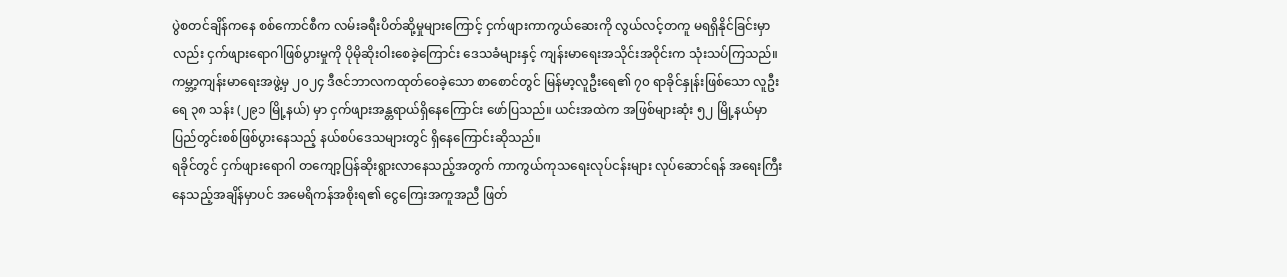ပွဲစတင်ချိန်ကနေ စစ်ကောင်စီက လမ်းခရီးပိတ်ဆို့မှုများကြောင့် ငှက်ဖျားကာကွယ်ဆေးကို လွယ်လင့်တကူ မရရှိနိုင်ခြင်းမှာလည်း ငှက်ဖျားရောဂါဖြစ်ပွားမှုကို ပိုမိုဆိုးဝါးစေခဲ့ကြောင်း ဒေသခံများနှင့် ကျန်းမာရေးအသိုင်းအဝိုင်းက သုံးသပ်ကြသည်။
ကမ္ဘာ့ကျန်းမာရေးအဖွဲ့မှ ၂၀၂၄ ဒီဇင်ဘာလကထုတ်ဝေခဲ့သော စာစောင်တွင် မြန်မာ့လူဦးရေ၏ ၇၀ ရာခိုင်နှုန်းဖြစ်သော လူဦးရေ ၃၈ သန်း (၂၉၁ မြို့နယ်) မှာ ငှက်ဖျားအန္တရာယ်ရှိနေကြောင်း ဖော်ပြသည်။ ယင်းအထဲက အဖြစ်များဆုံး ၅၂ မြို့နယ်မှာ ပြည်တွင်းစစ်ဖြစ်ပွားနေသည့် နယ်စပ်ဒေသများတွင် ရှိနေကြောင်းဆိုသည်။
ရခိုင်တွင် ငှက်ဖျားရောဂါ တကျော့ပြန်ဆိုးရွားလာနေသည့်အတွက် ကာကွယ်ကုသရေးလုပ်ငန်းများ လုပ်ဆောင်ရန် အရေးကြီးနေသည့်အချိန်မှာပင် အမေရိကန်အစိုးရ၏ ငွေကြေးအကူအညီ ဖြတ်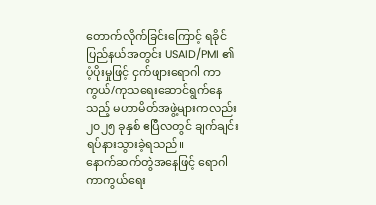တောက်လိုက်ခြင်းကြောင့် ရခိုင်ပြည်နယ်အတွင်း USAID/PMI ၏ ပံ့ပိုးမှုဖြင့် ငှက်ဖျားရောဂါ ကာကွယ်/ကုသရေးဆောင်ရွက်နေသည့် မဟာမိတ်အဖွဲ့များကလည်း ၂၀၂၅ ခုနှစ် ဧပြီလတွင် ချက်ချင်းရပ်နားသွားခဲ့ရသည်။
နောက်ဆက်တွဲအနေဖြင့် ရောဂါကာကွယ်ရေး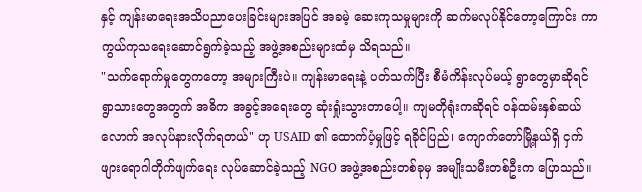နှင့် ကျန်းမာရေးအသိပညာပေးခြင်းများအပြင် အခမဲ့ ဆေးကုသမှုများကို ဆက်မလုပ်နိုင်တော့ကြောင်း ကာကွယ်ကုသရေးဆောင်ရွက်ခဲ့သည့် အဖွဲ့အစည်းများထံမှ သိရသည်။
"သက်ရောက်မှုတွေကတော့ အများကြီးပဲ။ ကျန်းမာရေးနဲ့ ပတ်သက်ပြီး စီမံကိန်းလုပ်မယ့် ရွာတွေမှာဆိုရင် ရွာသားတွေအတွက် အဓိက အခွင့်အရေးတွေ ဆုံးရှုံးသွားတာပေါ့။ ကျမတိုရုံးကဆိုရင် ဝန်ထမ်းနှစ်ဆယ်လောက် အလုပ်နားလိုက်ရတယ်" ဟု USAID ၏ ထောက်ပံ့မှုဖြင့် ရခိုင်ပြည်၊ ကျောက်တော်မြို့နယ်ရှိ ငှက်ဖျားရောဂါတိုက်ဖျက်ရေး လုပ်ဆောင်ခဲ့သည့် NGO အဖွဲ့အစည်းတစ်ခုမှ အမျိုးသမီးတစ်ဦးက ပြောသည်။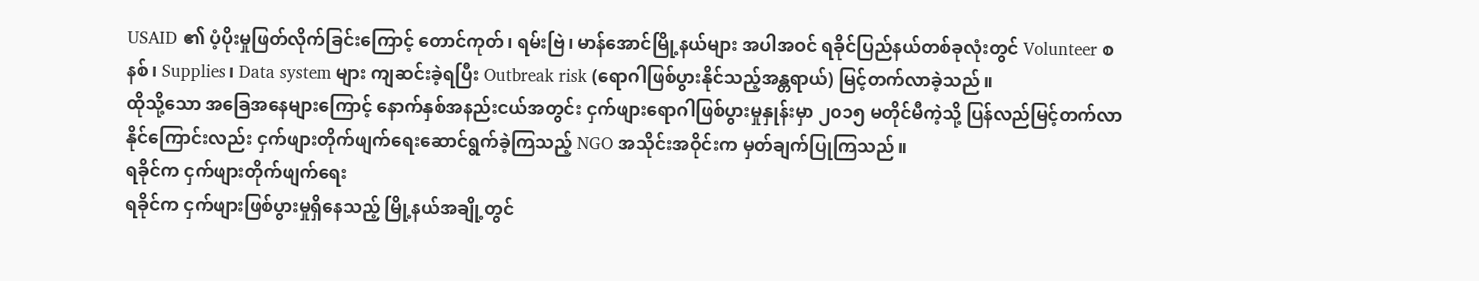USAID ၏ ပံ့ပိုးမှုဖြတ်လိုက်ခြင်းကြောင့် တောင်ကုတ်၊ ရမ်းဗြဲ၊ မာန်အောင်မြို့နယ်များ အပါအဝင် ရခိုင်ပြည်နယ်တစ်ခုလုံးတွင် Volunteer စနစ်၊ Supplies၊ Data system များ ကျဆင်းခဲ့ရပြီး Outbreak risk (ရောဂါဖြစ်ပွားနိုင်သည့်အန္တရာယ်) မြင့်တက်လာခဲ့သည်။
ထိုသို့သော အခြေအနေများကြောင့် နောက်နှစ်အနည်းငယ်အတွင်း ငှက်ဖျားရောဂါဖြစ်ပွားမှုနှုန်းမှာ ၂၀၁၅ မတိုင်မီကဲ့သို့ ပြန်လည်မြင့်တက်လာနိုင်ကြောင်းလည်း ငှက်ဖျားတိုက်ဖျက်ရေးဆောင်ရွက်ခဲ့ကြသည့် NGO အသိုင်းအဝိုင်းက မှတ်ချက်ပြုကြသည်။
ရခိုင်က ငှက်ဖျားတိုက်ဖျက်ရေး
ရခိုင်က ငှက်ဖျားဖြစ်ပွားမှုရှိနေသည့် မြို့နယ်အချို့တွင်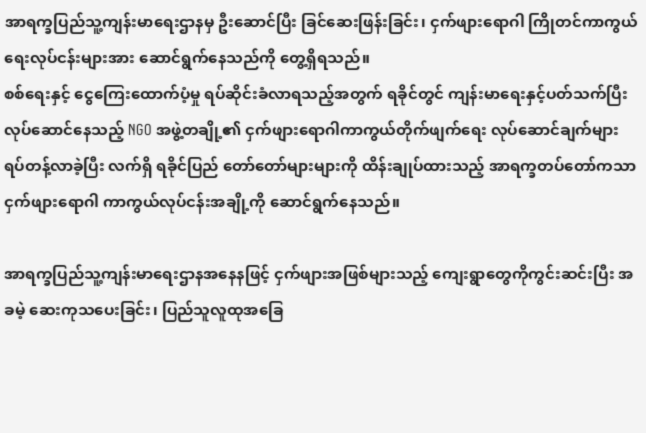အာရက္ခပြည်သူ့ကျန်းမာရေးဌာနမှ ဦးဆောင်ပြီး ခြင်ဆေးဖြန်းခြင်း၊ ငှက်ဖျားရောဂါ ကြိုတင်ကာကွယ်ရေးလုပ်ငန်းများအား ဆောင်ရွက်နေသည်ကို တွေ့ရှိရသည်။
စစ်ရေးနှင့် ငွေကြေးထောက်ပံ့မှု ရပ်ဆိုင်းခံလာရသည့်အတွက် ရခိုင်တွင် ကျန်းမာရေးနှင့်ပတ်သက်ပြီး လုပ်ဆောင်နေသည့် NGO အဖွဲ့တချို့၏ ငှက်ဖျားရောဂါကာကွယ်တိုက်ဖျက်ရေး လုပ်ဆောင်ချက်များ ရပ်တန့်လာခဲ့ပြီး လက်ရှိ ရခိုင်ပြည် တော်တော်များများကို ထိန်းချုပ်ထားသည့် အာရက္ခတပ်တော်ကသာ ငှက်ဖျားရောဂါ ကာကွယ်လုပ်ငန်းအချို့ကို ဆောင်ရွက်နေသည်။

အာရက္ခပြည်သူ့ကျန်းမာရေးဌာနအနေနဖြင့် ငှက်ဖျားအဖြစ်များသည့် ကျေးရွာတွေကိုကွင်းဆင်းပြီး အခမဲ့ ဆေးကုသပေးခြင်း၊ ပြည်သူလူထုအခြေ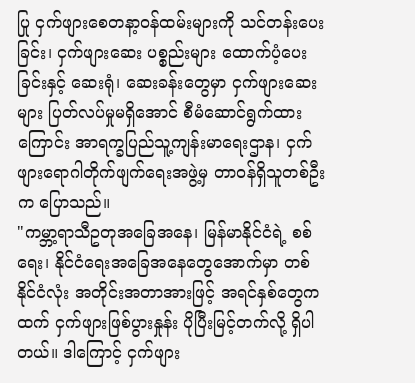ပြု ငှက်ဖျားစေတနာ့ဝန်ထမ်းများကို သင်တန်းပေးခြင်း၊ ငှက်ဖျားဆေး ပစ္စည်းများ ထောက်ပံ့ပေးခြင်းနှင့် ဆေးရုံ၊ ဆေးခန်းတွေမှာ ငှက်ဖျားဆေးများ ပြတ်လပ်မှုမရှိအောင် စီမံဆောင်ရွက်ထားကြောင်း အာရက္ခပြည်သူ့ကျန်းမာရေးဌာန၊ ငှက်ဖျားရောဂါတိုက်ဖျက်ရေးအဖွဲ့မှ တာဝန်ရှိသူတစ်ဦးက ပြောသည်။
"ကမ္ဘာ့ရာသီဥတုအခြေအနေ၊ မြန်မာနိုင်ငံရဲ့ စစ်ရေး၊ နိုင်ငံရေးအခြေအနေတွေအောက်မှာ တစ်နိုင်ငံလုံး အတိုင်းအတာအားဖြင့် အရင်နှစ်တွေကထက် ငှက်ဖျားဖြစ်ပွားနှုန်း ပိုပြီးမြင့်တက်လို့ ရှိပါတယ်။ ဒါကြောင့် ငှက်ဖျား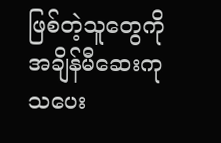ဖြစ်တဲ့သူတွေကို အချိန်မီဆေးကုသပေး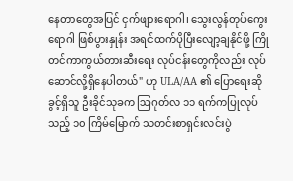နေတာတွေအပြင် ငှက်ဖျားရောဂါ၊ သွေးလွန်တုပ်ကွေးရောဂါ ဖြစ်ပွားနှုန်း အရင်ထက်ပိုပြီးလျော့ချနိုင်ဖို့ ကြိုတင်ကာကွယ်တားဆီးရေး လုပ်ငန်းတွေကိုလည်း လုပ်ဆောင်လို့ရှိနေပါတယ်" ဟု ULA/AA ၏ ပြောရေးဆိုခွင့်ရှိသူ ဦးခိုင်သုခက ဩဂုတ်လ ၁၁ ရက်ကပြုလုပ်သည့် ၁၀ ကြိမ်မြောက် သတင်းစာရှင်းလင်းပွဲ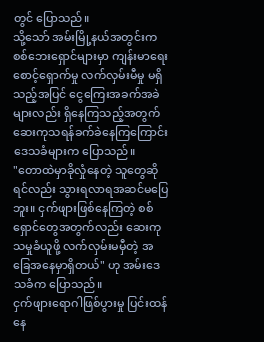တွင် ပြောသည်။
သို့သော် အမ်းမြို့နယ်အတွင်းက စစ်ဘေးရှောင်များမှာ ကျန်းမာရေးစောင့်ရှောက်မှု လက်လှမ်းမီမှု မရှိသည့်အပြင် ငွေကြေးအခက်အခဲများလည်း ရှိနေကြသည့်အတွက် ဆေးကုသရန်ခက်ခဲနေကြကြောင်း ဒေသခံများက ပြောသည်။
"တောထဲမှာခိုလှုံနေတဲ့ သူတွေဆိုရင်လည်း သွားရလာရအဆင်မပြေဘူး။ ငှက်ဖျားဖြစ်နေကြတဲ့ စစ်ရှောင်တွေအတွက်လည်း ဆေးကုသမှုခံယူဖို့ လက်လှမ်းမမှီတဲ့ အခြေအနေမှာရှိတယ်" ဟု အမ်းဒေသခံက ပြောသည်။
ငှက်ဖျားရောဂါဖြစ်ပွားမှု ပြင်းထန်နေ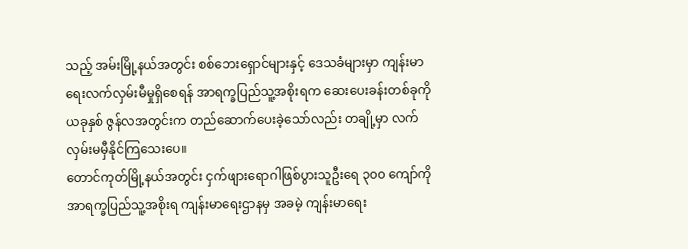သည့် အမ်းမြို့နယ်အတွင်း စစ်ဘေးရှောင်များနှင့် ဒေသခံများမှာ ကျန်းမာရေးလက်လှမ်းမီမှုရှိစေရန် အာရက္ခပြည်သူ့အစိုးရက ဆေးပေးခန်းတစ်ခုကို ယခုနှစ် ဇွန်လအတွင်းက တည်ဆောက်ပေးခဲ့သော်လည်း တချို့မှာ လက်လှမ်းမမှီနိုင်ကြသေးပေ။
တောင်ကုတ်မြို့နယ်အတွင်း ငှက်ဖျားရောဂါဖြစ်ပွားသူဦးရေ ၃၀၀ ကျော်ကို အာရက္ခပြည်သူ့အစိုးရ ကျန်းမာရေးဌာနမှ အခမဲ့ ကျန်းမာရေး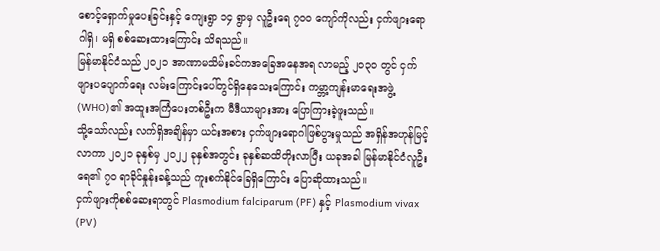စောင့်ရှောက်မှုပေးခြင်းနှင့် ကျေးရွာ ၁၄ ရွာမှ လူဦးရေ ၇၀၀ ကျော်ကိုလည်း ငှက်ဖျားရောဂါရှိ၊ မရှိ စစ်ဆေးထားကြောင်း သိရသည်။
မြန်မာနိုင်ငံသည် ၂၀၂၁ အာဏာမသိမ်းခင်ကအခြေအနေအရ လာမည့် ၂၀၃၀ တွင် ငှက်ဖျားပပျောက်ရေး လမ်းကြောင်းပေါ်တွင်ရှိနေသေးကြောင်း ကမ္ဘာ့ကျန်းမာရေးအဖွဲ့ (WHO)၏ အထူးအကြံပေးတစ်ဦးက မီဒီယာများအား ပြောကြားခဲ့ဖူးသည်။
သို့သော်လည်း လက်ရှိအချိန်မှာ ယင်းအစား ငှက်ဖျားရောဂါဖြစ်ပွားမှုသည် အရှိန်အဟုန်မြင့်လာကာ ၂၀၂၁ ခုနှစ်မှ ၂၀၂၂ ခုနှစ်အတွင်း ခုနှစ်ဆထိတိုးလာပြီး ယခုအခါ မြန်မာနိုင်ငံလူဦးရေ၏ ၇၀ ရာခိုင်နှုန်းခန့်သည် ကူးစက်နိုင်ခြေရှိကြောင်း ပြောဆိုထားသည်။
ငှက်ဖျားကိုစစ်ဆေးရာတွင် Plasmodium falciparum (PF) နှင့် Plasmodium vivax (PV)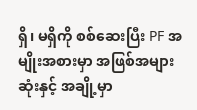ရှိ၊ မရှိကို စစ်ဆေးပြီး PF အမျိုးအစားမှာ အဖြစ်အများဆုံးနှင့် အချို့မှာ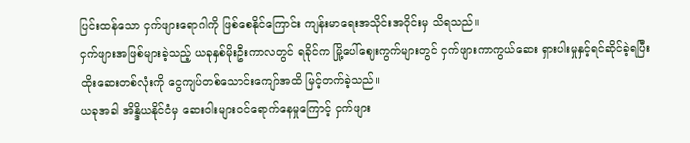ပြင်းထန်သော ငှက်ဖျားရောဂါကို ဖြစ်စေနိုင်ကြောင်း ကျန်းမာရေးအသိုင်းအဝိုင်းမှ သိရသည်။
ငှက်ဖျားအဖြစ်များခဲ့သည့် ယခုနှစ်မိုးဦးကာလတွင် ရခိုင်က မြို့ပေါ်ဈေးကွက်များတွင် ငှက်ဖျားကာကွယ်ဆေး ရှားပါးမှုနှင့်ရင်ဆိုင်ခဲ့ရပြီး ထိုးဆေးတစ်လုံးကို ငွေကျပ်တစ်သောင်းကျော်အထိ မြင့်တက်ခဲ့သည်။
ယခုအခါ အိန္ဒိယနိုင်ငံမှ ဆေးဝါးများဝင်ရောက်နေမှုကြောင့် ငှက်ဖျား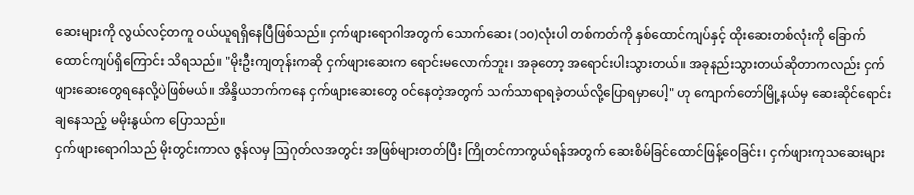ဆေးများကို လွယ်လင့်တကူ ဝယ်ယူရရှိနေပြီဖြစ်သည်။ ငှက်ဖျားရောဂါအတွက် သောက်ဆေး (၁၀)လုံးပါ တစ်ကတ်ကို နှစ်ထောင်ကျပ်နှင့် ထိုးဆေးတစ်လုံးကို ခြောက်ထောင်ကျပ်ရှိကြောင်း သိရသည်။ "မိုးဦးကျတုန်းကဆို ငှက်ဖျားဆေးက ရောင်းမလောက်ဘူး၊ အခုတော့ အရောင်းပါးသွားတယ်။ အခုနည်းသွားတယ်ဆိုတာကလည်း ငှက်ဖျားဆေးတွေရနေလို့ပဲဖြစ်မယ်။ အိန္ဒိယဘက်ကနေ ငှက်ဖျားဆေးတွေ ဝင်နေတဲ့အတွက် သက်သာရာရခဲ့တယ်လို့ပြောရမှာပေါ့" ဟု ကျောက်တော်မြို့နယ်မှ ဆေးဆိုင်ရောင်းချနေသည့် မမိုးနွယ်က ပြောသည်။
ငှက်ဖျားရောဂါသည် မိုးတွင်းကာလ ဇွန်လမှ ဩဂုတ်လအတွင်း အဖြစ်များတတ်ပြီး ကြိုတင်ကာကွယ်ရန်အတွက် ဆေးစိမ်ခြင်ထောင်ဖြန့်ဝေခြင်း၊ ငှက်ဖျားကုသဆေးများ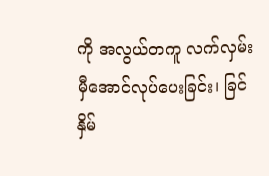ကို အလွယ်တကူ လက်လှမ်းမှီအောင်လုပ်ပေးခြင်း၊ ခြင်နှိမ်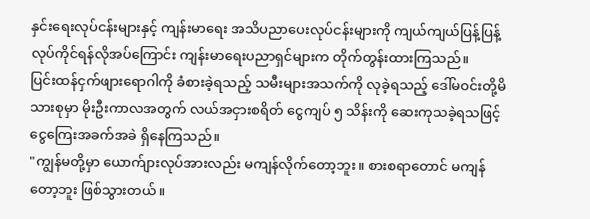နှင်းရေးလုပ်ငန်းများနှင့် ကျန်းမာရေး အသိပညာပေးလုပ်ငန်းများကို ကျယ်ကျယ်ပြန့်ပြန့် လုပ်ကိုင်ရန်လိုအပ်ကြောင်း ကျန်းမာရေးပညာရှင်များက တိုက်တွန်းထားကြသည်။
ပြင်းထန်ငှက်ဖျားရောဂါကို ခံစားခဲ့ရသည့် သမီးများအသက်ကို လုခဲ့ရသည့် ဒေါ်မဝင်းတို့မိသားစုမှာ မိုးဦးကာလအတွက် လယ်အငှားစရိတ် ငွေကျပ် ၅ သိန်းကို ဆေးကုသခဲ့ရသဖြင့် ငွေကြေးအခက်အခဲ ရှိနေကြသည်။
"ကျွန်မတို့မှာ ယောက်ျားလုပ်အားလည်း မကျန်လိုက်တော့ဘူး။ စားစရာတောင် မကျန်တော့ဘူး ဖြစ်သွားတယ်။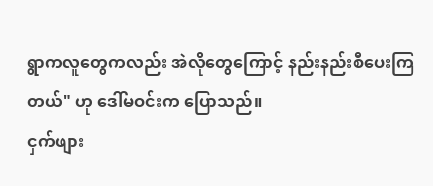ရွာကလူတွေကလည်း အဲလိုတွေကြောင့် နည်းနည်းစီပေးကြတယ်" ဟု ဒေါ်မဝင်းက ပြောသည်။
ငှက်ဖျား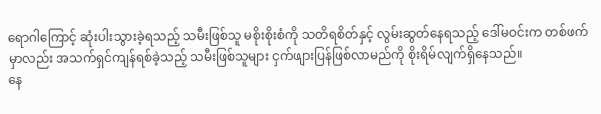ရောဂါကြောင့် ဆုံးပါးသွားခဲ့ရသည့် သမီးဖြစ်သူ မစိုးစိုးစံကို သတိရစိတ်နှင့် လွမ်းဆွတ်နေရသည့် ဒေါ်မဝင်းက တစ်ဖက်မှာလည်း အသက်ရှင်ကျန်ရစ်ခဲ့သည့် သမီးဖြစ်သူများ ငှက်ဖျားပြန်ဖြစ်လာမည်ကို စိုးရိမ်လျက်ရှိနေသည်။
နေ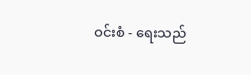ဝင်းစံ - ရေးသည်